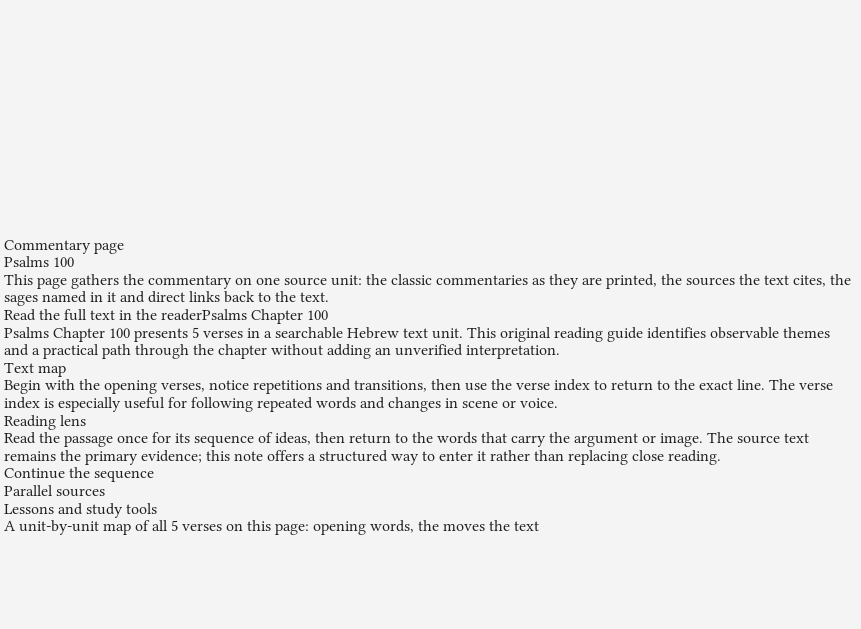Commentary page
Psalms 100
This page gathers the commentary on one source unit: the classic commentaries as they are printed, the sources the text cites, the sages named in it and direct links back to the text.
Read the full text in the readerPsalms Chapter 100
Psalms Chapter 100 presents 5 verses in a searchable Hebrew text unit. This original reading guide identifies observable themes and a practical path through the chapter without adding an unverified interpretation.
Text map
Begin with the opening verses, notice repetitions and transitions, then use the verse index to return to the exact line. The verse index is especially useful for following repeated words and changes in scene or voice.
Reading lens
Read the passage once for its sequence of ideas, then return to the words that carry the argument or image. The source text remains the primary evidence; this note offers a structured way to enter it rather than replacing close reading.
Continue the sequence
Parallel sources
Lessons and study tools
A unit-by-unit map of all 5 verses on this page: opening words, the moves the text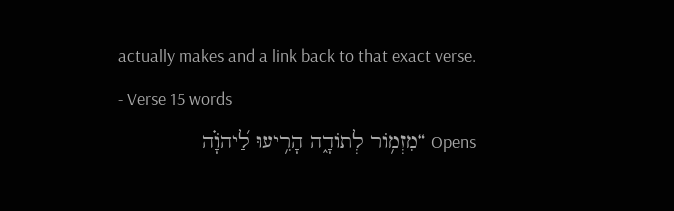actually makes and a link back to that exact verse.
- Verse 15 words
Opens “מִזְמ֥וֹר לְתוֹדָ֑ה הָרִ֥יעוּ לַ֝יהֹוָ֗ה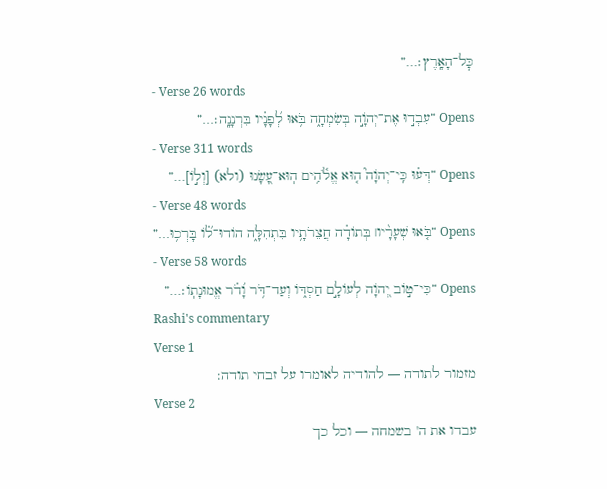כׇּל־הָאָֽרֶץ׃…”
- Verse 26 words
Opens “עִבְד֣וּ אֶת־יְהֹוָ֣ה בְּשִׂמְחָ֑ה בֹּ֥אוּ לְ֝פָנָ֗יו בִּרְנָנָֽה׃…”
- Verse 311 words
Opens “דְּע֗וּ כִּֽי־יְהֹוָה֮ ה֤וּא אֱלֹ֫הִ֥ים הֽוּא־עָ֭שָׂנוּ (ולא) [וְל֣וֹ]…”
- Verse 48 words
Opens “בֹּ֤אוּ שְׁעָרָ֨יו׀ בְּתוֹדָ֗ה חֲצֵרֹתָ֥יו בִּתְהִלָּ֑ה הוֹדוּ־ל֝֗וֹ בָּרְכ֥וּ…”
- Verse 58 words
Opens “כִּי־ט֣וֹב יְ֭הֹוָה לְעוֹלָ֣ם חַסְדּ֑וֹ וְעַד־דֹּ֥ר וָ֝דֹ֗ר אֱמוּנָתֽוֹ׃…”
Rashi's commentary
Verse 1
מזמור לתודה — להודיה לאומרו על זבחי תודה:
Verse 2
עבדו את ה' בשמחה — וכל כך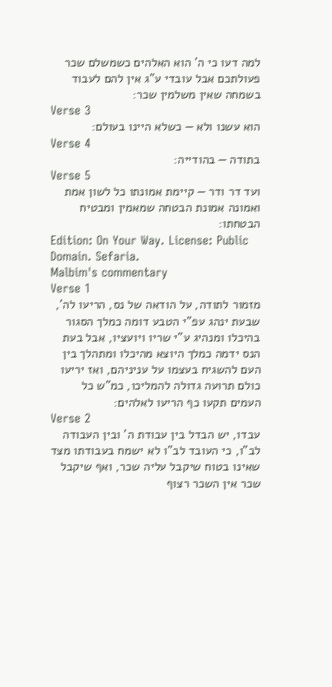למה דעו כי ה' הוא האלהים כשמשלם שכר פעולתכם אבל עובדי ע"ג אין להם לעבוד בשמחה שאין משלמין שכר:
Verse 3
הוא עשנו ולא — כשלא היינו בעולם:
Verse 4
בתודה — בהודייה:
Verse 5
ועד דר ודר — קיימת אמונתו כל לשון אמת ואמונה אמונת הבטחה שמאמין ומבטיח הבטחתו:
Edition: On Your Way. License: Public Domain. Sefaria.
Malbim's commentary
Verse 1
מזמור לתודה, על הודאה של נס, הריעו לה', שבעת ינהג עפ"י הטבע דומה כמלך הסגור בהיכלו ומנהיג ע"י שריו ויועציו, אבל בעת הנס ידמה כמלך היוצא מהיכלו ומתהלך בין העם להשגיח בעצמו על עניניהם, ואז יריעו כולם תרועה גדולה להמליכו, כמ"ש כל העמים תקעו כף הריעו לאלהים:
Verse 2
עבדו, יש הבדל בין עבודת ה' ובין העבודה לב"ו, כי העובד לב"ו לא ישמח בעבודתו מצד שאינו בטוח שיקבל עליה שכר, ואף שיקבל שכר אין השכר רצוף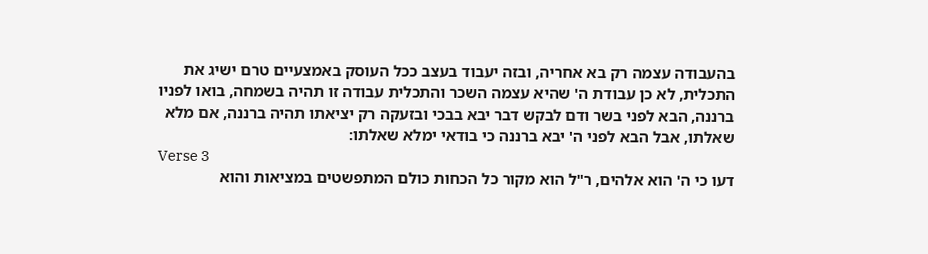בהעבודה עצמה רק בא אחריה, ובזה יעבוד בעצב ככל העוסק באמצעיים טרם ישיג את התכלית, לא כן עבודת ה' שהיא עצמה השכר והתכלית עבודה זו תהיה בשמחה, בואו לפניו ברננה, הבא לפני בשר ודם לבקש דבר יבא בבכי ובזעקה רק יציאתו תהיה ברננה, אם מלא שאלתו, אבל הבא לפני ה' יבא ברננה כי בודאי ימלא שאלתו:
Verse 3
דעו כי ה' הוא אלהים, ר"ל הוא מקור כל הכחות כולם המתפשטים במציאות והוא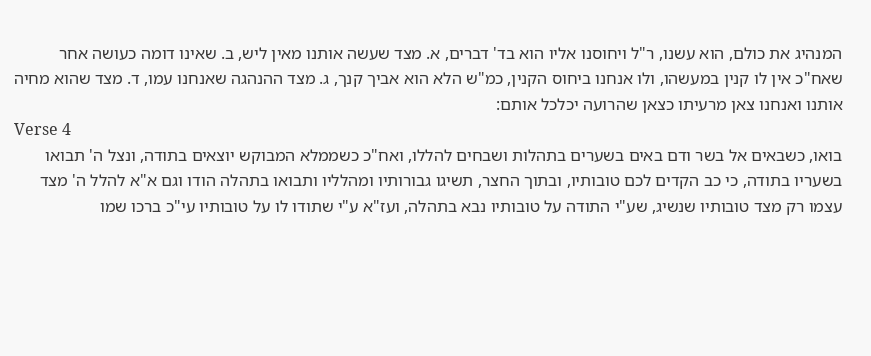המנהיג את כולם, הוא עשנו, ר"ל ויחוסנו אליו הוא בד' דברים, א. מצד שעשה אותנו מאין ליש, ב. שאינו דומה כעושה אחר שאח"כ אין לו קנין במעשהו, ולו אנחנו ביחוס הקנין, כמ"ש הלא הוא אביך קנך, ג. מצד ההנהגה שאנחנו עמו, ד. מצד שהוא מחיה אותנו ואנחנו צאן מרעיתו כצאן שהרועה יכלכל אותם:
Verse 4
בואו, כשבאים אל בשר ודם באים בשערים בתהלות ושבחים להללו, ואח"כ כשממלא המבוקש יוצאים בתודה, ונצל ה' תבואו בשעריו בתודה, כי כב הקדים לכם טובותיו, ובתוך החצר, תשיגו גבורותיו ומהלליו ותבואו בתהלה הודו וגם א"א להלל ה' מצד עצמו רק מצד טובותיו שנשיג, שע"י התודה על טובותיו נבא בתהלה, ועז"א ע"י שתודו לו על טובותיו עי"כ ברכו שמו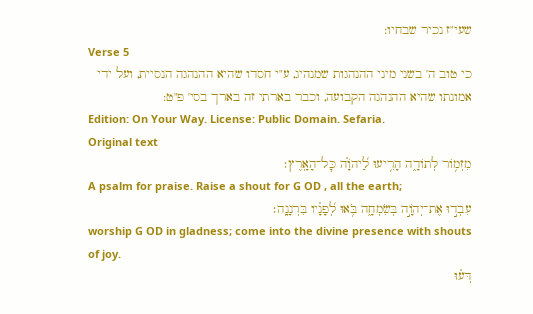שעי"ז נכיר שבחיו:
Verse 5
כי טוב ה' בשני מיני ההנהגות שמנהיג, ע"י חסדו שהיא ההנהגה הנסיית, ועל ידי אמונתו שהיא ההנהגה הקבועה, וכבר בארתי זה בארך בסי' פ"ט:
Edition: On Your Way. License: Public Domain. Sefaria.
Original text
מִזְמ֥וֹר לְתוֹדָ֑ה הָרִ֥יעוּ לַ֝יהֹוָ֗ה כׇּל־הָאָֽרֶץ׃
A psalm for praise. Raise a shout for G OD , all the earth;
עִבְד֣וּ אֶת־יְהֹוָ֣ה בְּשִׂמְחָ֑ה בֹּ֥אוּ לְ֝פָנָ֗יו בִּרְנָנָֽה׃
worship G OD in gladness; come into the divine presence with shouts of joy.
דְּע֗וּ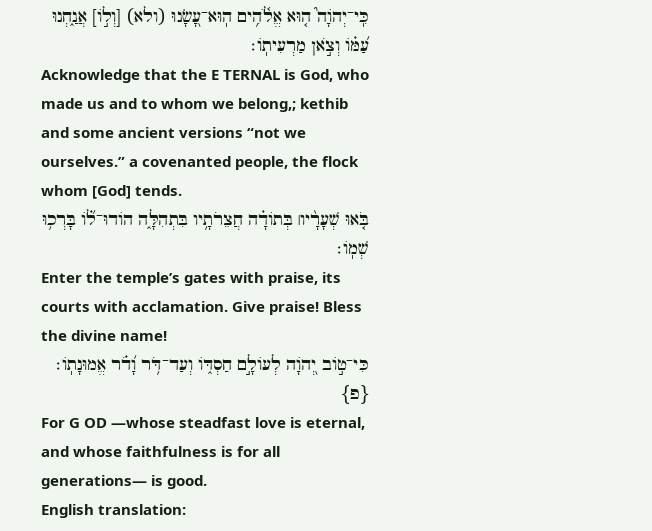כִּֽי־יְהֹוָה֮ ה֤וּא אֱלֹ֫הִ֥ים הֽוּא־עָ֭שָׂנוּ (ולא) [וְל֣וֹ] אֲנַ֑חְנוּ עַ֝מּ֗וֹ וְצֹ֣אן מַרְעִיתֽוֹ׃
Acknowledge that the E TERNAL is God, who made us and to whom we belong,; kethib and some ancient versions “not we ourselves.” a covenanted people, the flock whom [God] tends.
בֹּ֤אוּ שְׁעָרָ֨יו׀ בְּתוֹדָ֗ה חֲצֵרֹתָ֥יו בִּתְהִלָּ֑ה הוֹדוּ־ל֝֗וֹ בָּרְכ֥וּ שְׁמֽוֹ׃
Enter the temple’s gates with praise, its courts with acclamation. Give praise! Bless the divine name!
כִּי־ט֣וֹב יְ֭הֹוָה לְעוֹלָ֣ם חַסְדּ֑וֹ וְעַד־דֹּ֥ר וָ֝דֹ֗ר אֱמוּנָתֽוֹ׃ {פ}
For G OD —whose steadfast love is eternal, and whose faithfulness is for all generations— is good.
English translation: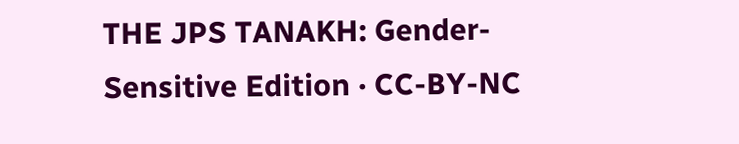THE JPS TANAKH: Gender-Sensitive Edition · CC-BY-NC